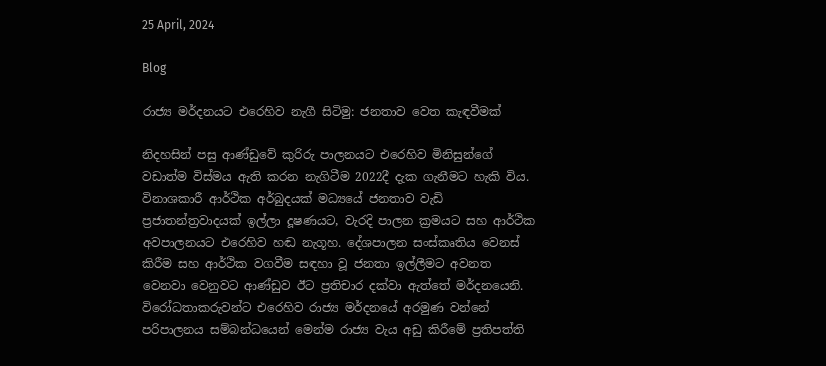25 April, 2024

Blog

රාජ්‍ය මර්දනයට එරෙහිව නැගී සිටිමු: ජනතාව වෙත කැඳවීමක්

නිදහසින් පසු ආණ්ඩුවේ කුරිරු පාලනයට එරෙහිව මිනිසුන්ගේ වඩාත්ම විස්මය ඇති කරන නැගිටීම 2022දී දැක ගැනීමට හැකි විය. විනාශකාරී ආර්ථික අර්බුදයක් මධ්‍යයේ ජනතාව වැඩි ප්‍රජාතන්ත්‍රවාදයක් ඉල්ලා දූෂණයට, වැරදි පාලන ක්‍රමයට සහ ආර්ථික අවපාලනයට එරෙහිව හඬ නැගූහ. දේශපාලන සංස්කෘතිය වෙනස් කිරීම සහ ආර්ථික වගවීම සඳහා වූ ජනතා ඉල්ලීමට අවනත වෙනවා වෙනුවට ආණ්ඩුව ඊට ප්‍රතිචාර දක්වා ඇත්තේ මර්දනයෙනි. විරෝධතාකරුවන්ට එරෙහිව රාජ්‍ය මර්දනයේ අරමුණ වන්නේ පරිපාලනය සම්බන්ධයෙන් මෙන්ම රාජ්‍ය වැය අඩු කිරීමේ ප්‍රතිපත්ති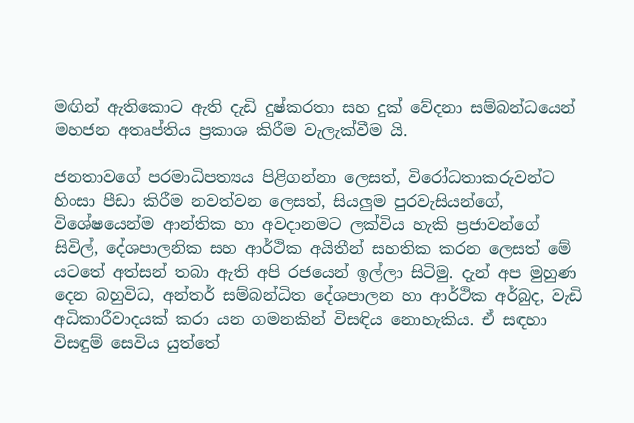මඟින් ඇතිකොට ඇති දැඩි දුෂ්කරතා සහ දුක් වේදනා සම්බන්ධයෙන් මහජන අතෘප්තිය ප්‍රකාශ කිරීම වැලැක්වීම යි.

ජනතාවගේ පරමාධිපත්‍යය පිළිගන්නා ලෙසත්, විරෝධතාකරුවන්ට හිංසා පීඩා කිරීම නවත්වන ලෙසත්, සියලු‍ම පුරවැසියන්ගේ, විශේෂයෙන්ම ආන්තික හා අවදානමට ලක්විය හැකි ප්‍රජාවන්ගේ සිවිල්, දේශපාලනික සහ ආර්ථික අයිතීන් සහතික කරන ලෙසත් මේ යටතේ අත්සන් තබා ඇති අපි රජයෙන් ඉල්ලා සිටිමු. දැන් අප මුහුණ දෙන බහුවිධ, අන්තර් සම්බන්ධිත දේශපාලන හා ආර්ථික අර්බුද, වැඩි අධිකාරීවාදයක් කරා යන ගමනකින් විසඳිය නොහැකිය. ඒ සඳහා විසඳුම් සෙවිය යුත්තේ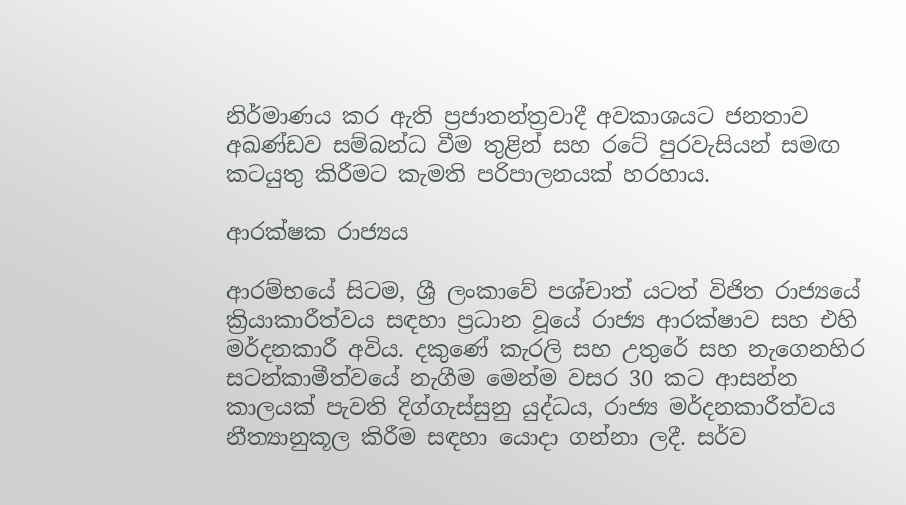නිර්මාණය කර ඇති ප්‍රජාතන්ත්‍රවාදී අවකාශයට ජනතාව අඛණ්ඩව සම්බන්ධ වීම තුළින් සහ රටේ පුරවැසියන් සමඟ කටයුතු කිරීමට කැමති පරිපාලනයක් හරහාය.

ආරක්ෂක රාජ්‍යය

ආරම්භයේ සිටම, ශ්‍රී ලංකාවේ පශ්චාත් යටත් විජිත රාජ්‍යයේ ක්‍රියාකාරීත්වය සඳහා ප්‍රධාන වූයේ රාජ්‍ය ආරක්ෂාව සහ එහි මර්දනකාරී අවිය. දකුණේ කැරලි සහ උතුරේ සහ නැගෙනහිර සටන්කාමීත්වයේ නැගීම මෙන්ම වසර 30 කට ආසන්න කාලයක් පැවති දිග්ගැස්සුනු යුද්ධය, රාජ්‍ය මර්දනකාරීත්වය නීත්‍යානුකූල කිරීම සඳහා යොදා ගන්නා ලදී. සර්ව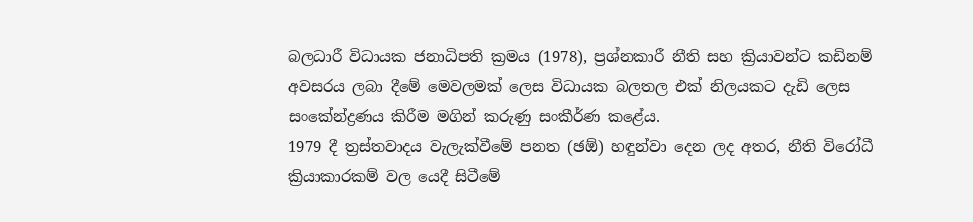බලධාරී විධායක ජනාධිපති ක්‍රමය (1978), ප්‍රශ්නකාරී නීති සහ ක්‍රියාවන්ට කඩිනම් අවසරය ලබා දීමේ මෙවලමක් ලෙස විධායක බලතල එක් නිලයකට දැඩි ලෙස සංකේන්ද්‍රණය කිරීම මගින් කරුණු සංකීර්ණ කළේය.
1979 දී ත්‍රස්තවාදය වැලැක්වීමේ පනත (ඡඕ) හඳුන්වා දෙන ලද අතර, නීති විරෝධී ක්‍රියාකාරකම් වල යෙදී සිටීමේ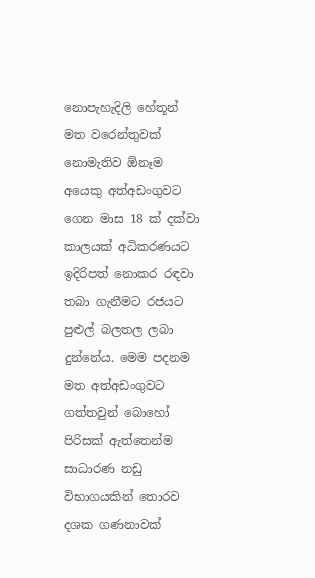නොපැහැදිලි හේතූන් මත වරෙන්තුවක් නොමැතිව ඕනෑම අයෙකු අත්අඩංගුවට ගෙන මාස 18 ක් දක්වා කාලයක් අධිකරණයට ඉදිරිපත් නොකර රඳවා තබා ගැනීමට රජයට පුළුල් බලතල ලබා දුන්නේය. මෙම පදනම මත අත්අඩංගුවට ගත්තවුන් බොහෝ පිරිසක් ඇත්තෙන්ම සාධාරණ නඩු විභාගයකින් තොරව දශක ගණනාවක්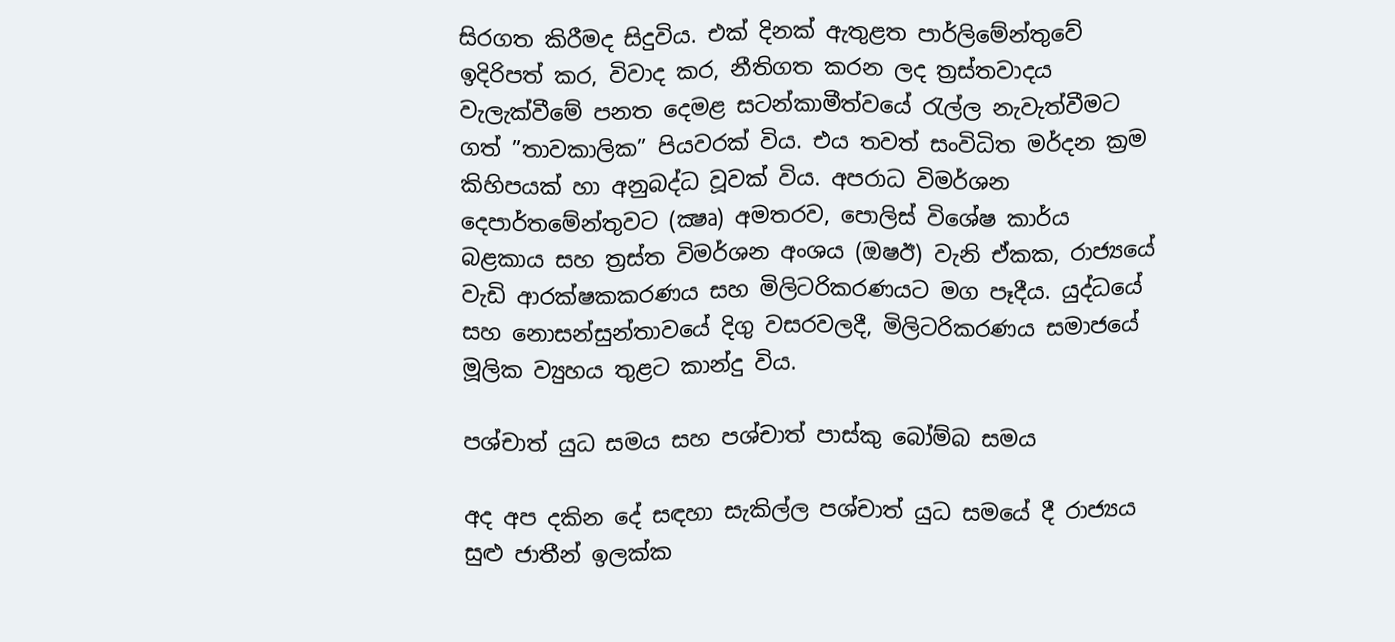සිරගත කිරීමද සිදුවිය. එක් දිනක් ඇතුළත පාර්ලිමේන්තුවේ ඉදිරිපත් කර, විවාද කර, නීතිගත කරන ලද ත්‍රස්තවාදය වැලැක්වීමේ පනත දෙමළ සටන්කාමීත්වයේ රැල්ල නැවැත්වීමට ගත් ”තාවකාලික” පියවරක් විය. එය තවත් සංවිධිත මර්දන ක්‍රම කිහිපයක් හා අනුබද්ධ වූවක් විය. අපරාධ විමර්ශන දෙපාර්තමේන්තුවට (ක්‍ෂෘ) අමතරව, පොලිස් විශේෂ කාර්ය බළකාය සහ ත්‍රස්ත විමර්ශන අංශය (ඔෂඊ) වැනි ඒකක, රාජ්‍යයේ වැඩි ආරක්ෂකකරණය සහ මිලිටරිකරණයට මග පෑදීය. යුද්ධයේ සහ නොසන්සුන්තාවයේ දිගු වසරවලදී, මිලිටරිකරණය සමාජයේ මූලික ව්‍යුහය තුළට කාන්දු විය.

පශ්චාත් යුධ සමය සහ පශ්චාත් පාස්කු බෝම්බ සමය

අද අප දකින දේ සඳහා සැකිල්ල පශ්චාත් යුධ සමයේ දී රාජ්‍යය සුළු ජාතීන් ඉලක්ක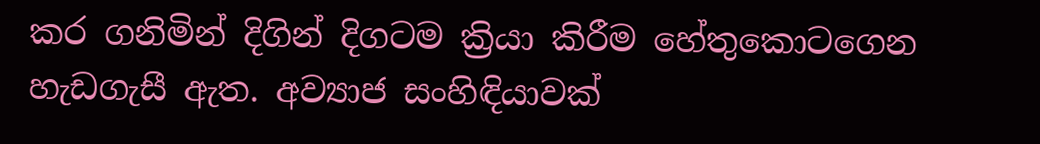කර ගනිමින් දිගින් දිගටම ක්‍රියා කිරීම හේතුකොටගෙන හැඩගැසී ඇත. අව්‍යාජ සංහිඳියාවක්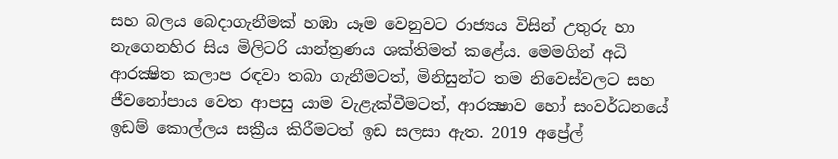සහ බලය බෙදාගැනීමක් හඹා යෑම වෙනුවට රාජ්‍යය විසින් උතුරු හා නැගෙනහිර සිය මිලිටරි යාන්ත්‍රණය ශක්තිමත් කළේය. මෙමගින් අධි ආරක්‍ෂිත කලාප රඳවා තබා ගැනීමටත්, මිනිසුන්ට තම නිවෙස්වලට සහ ජීවනෝපාය වෙත ආපසු යාම වැළැක්වීමටත්, ආරක්‍ෂාව හෝ සංවර්ධනයේ ඉඩම් කොල්ලය සක්‍රීය කිරීමටත් ඉඩ සලසා ඇත. 2019 අප්‍රේල්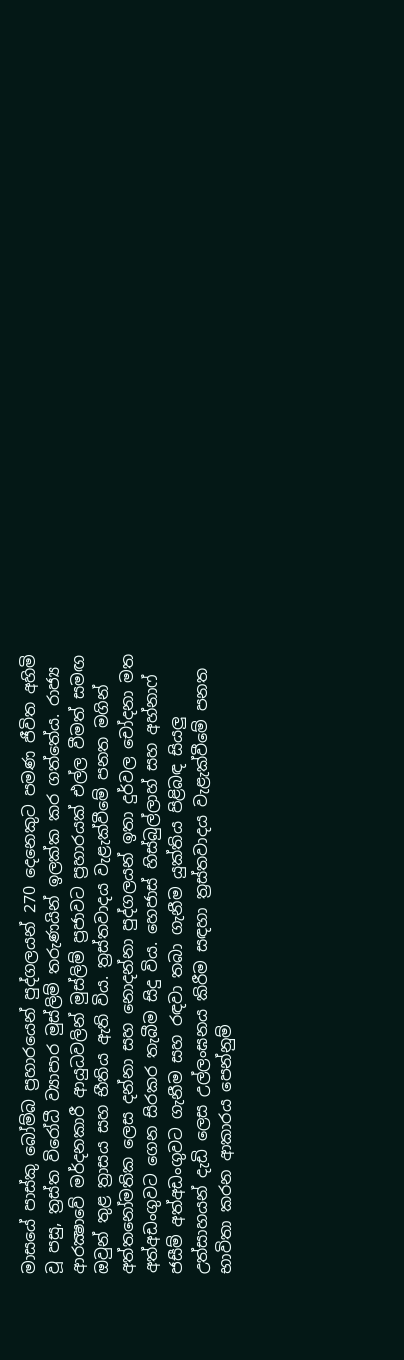මාසයේ පාස්කු බෝම්බ ප්‍රහාරයෙන් පුද්ගලයන් 270 දෙනෙකුට පමණ ජීවිත අහිමි වූ පසු, ත්‍රස්ත විරෝධී ව්‍යාපාර මුස්ලිම් තරුණයින් ඉලක්ක කර ගත්තේය. රාජ්‍ය ආරක්‍ෂාවේ මර්දනකාරී ආයුධවලින් මුස්ලිම් ප්‍රජාවට ප්‍රහාරයක් එල්ල වීමත් සමඟ ඔවුන් තුළ ත්‍රාසය සහ භීතිය ඇති විය. ත්‍රස්තවාදය වැළැක්වීමේ පනත මගින් අත්තනෝමතික ලෙස දන්නා සහ නොදන්නා පුද්ගලයන් ඉතා දුර්වල චෝදනා මත අත්අඩංගුවට ගෙන සිරකර තැබීම සිදු විය. හෙජාස් හිස්බුල්ලාහ් සහ අහ්නාෆ් ජසීම් අත්අඩංගුවට ගැනීම සහ රඳවා තබා ගැනීම යුක්තිය පිළිබඳ සියලු‍ උත්සාහයන් දැඩි ලෙස උල්ලංඝනය කිරීම සඳහා ත්‍රස්තවාදය වැළැක්වීමේ පනත භාවිතා කරන ආකාරය පෙන්නුම්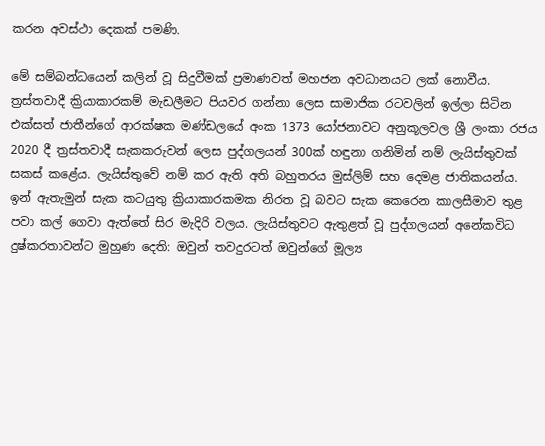කරන අවස්ථා දෙකක් පමණි.

මේ සම්බන්ධයෙන් කලින් වූ සිදුවීමක් ප්‍රමාණවත් මහජන අවධානයට ලක් නොවීය. ත්‍රස්තවාදී ක්‍රියාකාරකම් මැඩලීමට පියවර ගන්නා ලෙස සාමාජික රටවලින් ඉල්ලා සිටින එක්සත් ජාතීන්ගේ ආරක්ෂක මණ්ඩලයේ අංක 1373 යෝජනාවට අනුකූලවල ශ්‍රී ලංකා රජය 2020 දී ත්‍රස්තවාදී සැකකරුවන් ලෙස පුද්ගලයන් 300ක් හඳුනා ගනිමින් නම් ලැයිස්තුවක් සකස් කළේය. ලැයිස්තුවේ නම් කර ඇති අති බහුතරය මුස්ලිම් සහ දෙමළ ජාතිකයන්ය. ඉන් ඇතැමුන් සැක කටයුතු ක්‍රියාකාරකමක නිරත වූ බවට සැක කෙරෙන කාලසීමාව තුළ පවා කල් ගෙවා ඇත්තේ සිර මැදිරි වලය. ලැයිස්තුවට ඇතුළත් වූ පුද්ගලයන් අනේකවිධ දුෂ්කරතාවන්ට මුහුණ දෙති: ඔවුන් තවදුරටත් ඔවුන්ගේ මූල්‍ය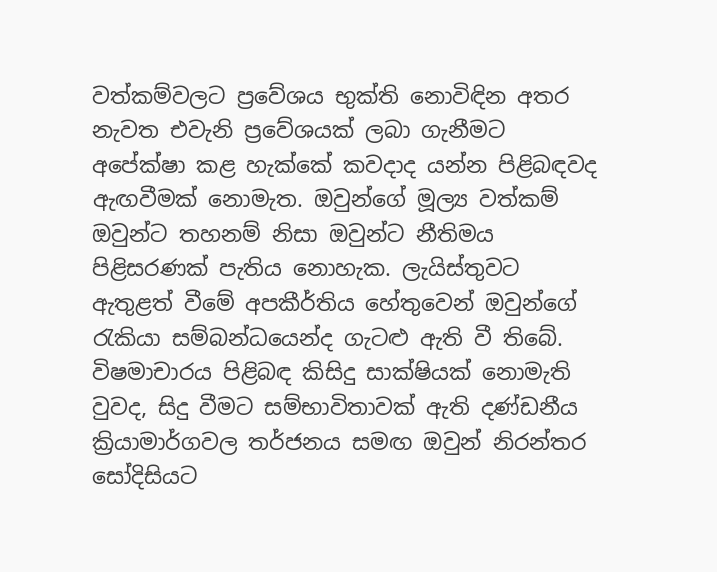වත්කම්වලට ප්‍රවේශය භුක්ති නොවිඳින අතර නැවත එවැනි ප්‍රවේශයක් ලබා ගැනීමට අපේක්ෂා කළ හැක්කේ කවදාද යන්න පිළිබඳවද ඇඟවීමක් නොමැත. ඔවුන්ගේ මූල්‍ය වත්කම් ඔවුන්ට තහනම් නිසා ඔවුන්ට නීතිමය පිළිසරණක් පැතිය නොහැක. ලැයිස්තුවට ඇතුළත් වීමේ අපකීර්තිය හේතුවෙන් ඔවුන්ගේ රැකියා සම්බන්ධයෙන්ද ගැටළු ඇති වී තිබේ. විෂමාචාරය පිළිබඳ කිසිදු සාක්ෂියක් නොමැති වුවද, සිදු වීමට සම්භාවිතාවක් ඇති දණ්ඩනීය ක්‍රියාමාර්ගවල තර්ජනය සමඟ ඔවුන් නිරන්තර සෝදිසියට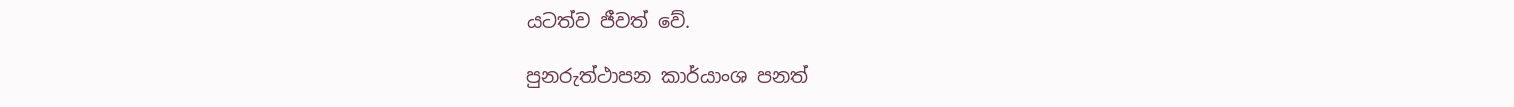යටත්ව ජීවත් වේ.

පුනරුත්ථාපන කාර්යාංශ පනත්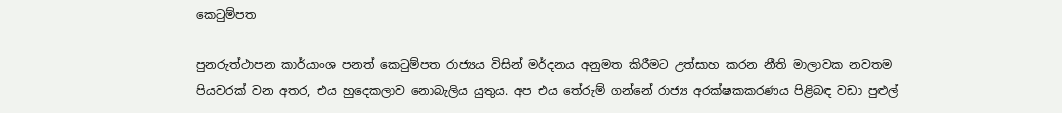කෙටුම්පත

පුනරුත්ථාපන කාර්යාංශ පනත් කෙටුම්පත රාජ්‍යය විසින් මර්දනය අනුමත කිරීමට උත්සාහ කරන නීති මාලාවක නවතම පියවරක් වන අතර, එය හුදෙකලාව නොබැලිය යුතුය. අප එය තේරුම් ගන්නේ රාජ්‍ය අරක්ෂකකරණය පිළිබඳ වඩා පුළුල්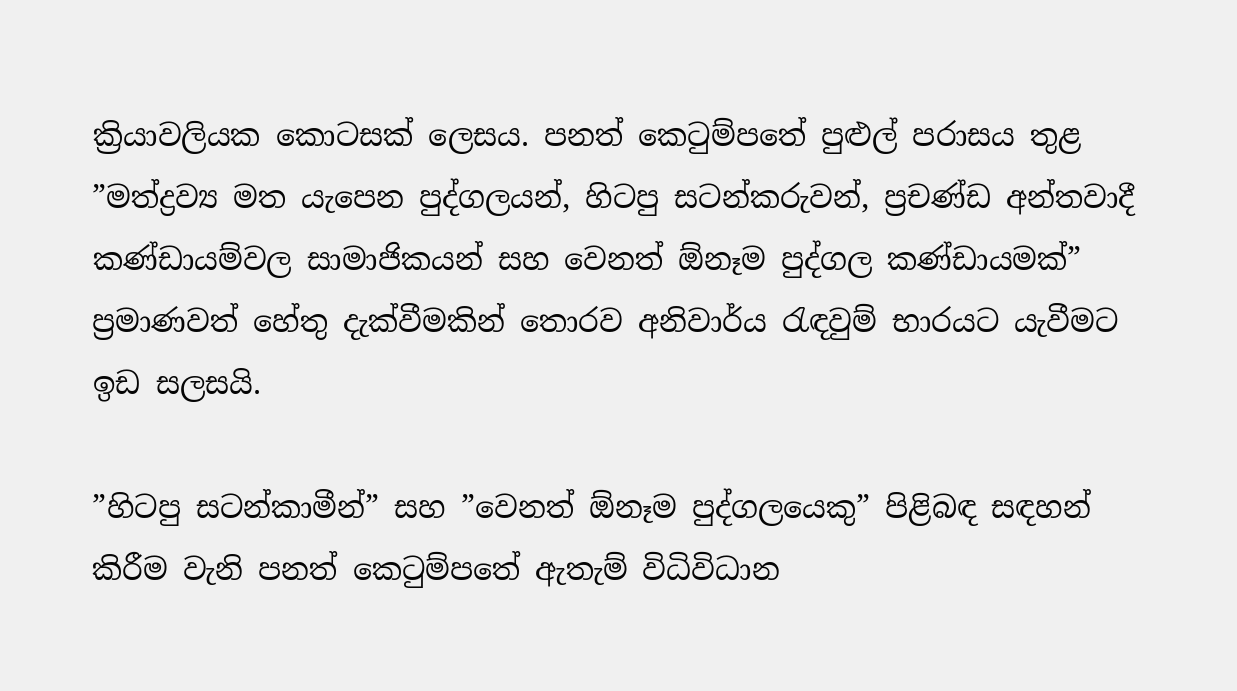ක්‍රියාවලියක කොටසක් ලෙසය. පනත් කෙටුම්පතේ පුළුල් පරාසය තුළ ”මත්ද්‍රව්‍ය මත යැපෙන පුද්ගලයන්, හිටපු සටන්කරුවන්, ප්‍රචණ්ඩ අන්තවාදී කණ්ඩායම්වල සාමාජිකයන් සහ වෙනත් ඕනෑම පුද්ගල කණ්ඩායමක්” ප්‍රමාණවත් හේතු දැක්වීමකින් තොරව අනිවාර්ය රැඳවුම් භාරයට යැවීමට ඉඩ සලසයි.

”හිටපු සටන්කාමීන්” සහ ”වෙනත් ඕනෑම පුද්ගලයෙකු” පිළිබඳ සඳහන් කිරීම වැනි පනත් කෙටුම්පතේ ඇතැම් විධිවිධාන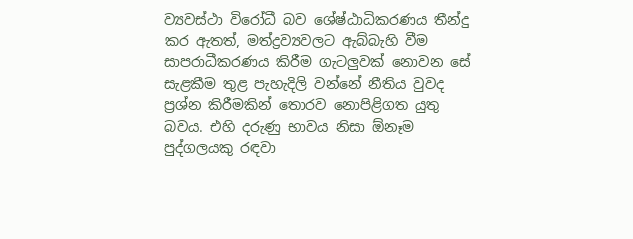ව්‍යවස්ථා විරෝධී බව ශේෂ්ඨාධිකරණය තීන්දු කර ඇතත්, මත්ද්‍රව්‍යවලට ඇබ්බැහි වීම සාපරාධීකරණය කිරීම ගැටලු‍වක් නොවන සේ සැළකීම තුළ පැහැදිලි වන්නේ නීතිය වුවද ප්‍රශ්න කිරීමකින් තොරව නොපිළිගත යුතු බවය. එහි දරුණු භාවය නිසා ඕනෑම පුද්ගලයකු රඳවා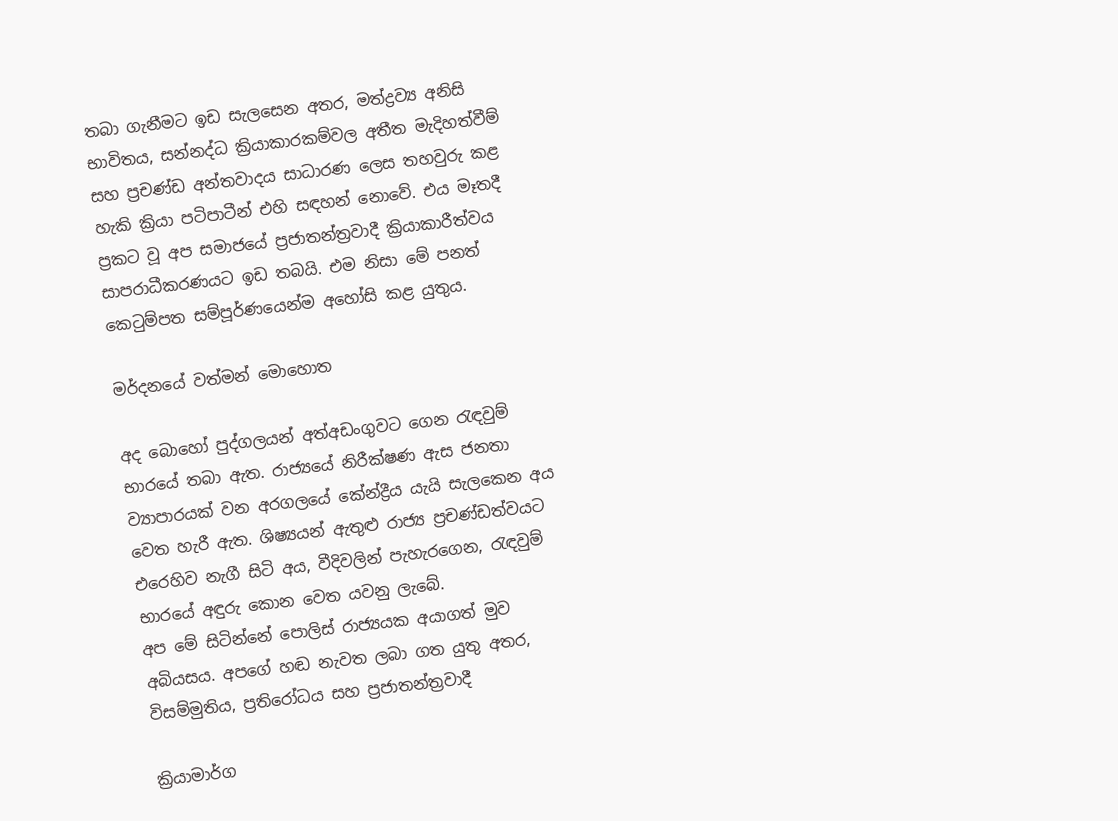තබා ගැනීමට ඉඩ සැලසෙන අතර, මත්ද්‍රව්‍ය අනිසි භාවිතය, සන්නද්ධ ක්‍රියාකාරකම්වල අතීත මැදිහත්වීම් සහ ප්‍රචණ්ඩ අන්තවාදය සාධාරණ ලෙස තහවුරු කළ හැකි ක්‍රියා පටිපාටීන් එහි සඳහන් නොවේ. එය මෑතදී ප්‍රකට වූ අප සමාජයේ ප්‍රජාතන්ත්‍රවාදී ක්‍රියාකාරීත්වය සාපරාධීකරණයට ඉඩ තබයි. එම නිසා මේ පනත් කෙටුම්පත සම්පූර්ණයෙන්ම අහෝසි කළ යුතුය.

මර්දනයේ වත්මන් මොහොත

අද බොහෝ පුද්ගලයන් අත්අඩංගුවට ගෙන රැඳවුම් භාරයේ තබා ඇත. රාජ්‍යයේ නිරීක්ෂණ ඇස ජනතා ව්‍යාපාරයක් වන අරගලයේ කේන්ද්‍රීය යැයි සැලකෙන අය වෙත හැරී ඇත. ශිෂ්‍යයන් ඇතුළු රාජ්‍ය ප්‍රචණ්ඩත්වයට එරෙහිව නැගී සිටි අය, වීදිවලින් පැහැරගෙන, රැඳවුම් භාරයේ අඳුරු කොන වෙත යවනු ලැබේ.
අප මේ සිටින්නේ පොලිස් රාජ්‍යයක අයාගත් මුව අබියසය. අපගේ හඬ නැවත ලබා ගත යුතු අතර, විසම්මුතිය, ප්‍රතිරෝධය සහ ප්‍රජාතන්ත්‍රවාදී

ක්‍රියාමාර්ග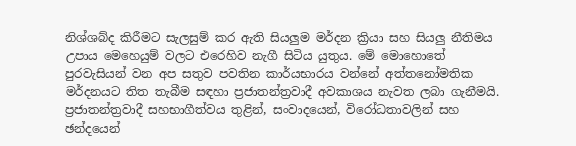නිශ්ශබ්ද කිරීමට සැලසුම් කර ඇති සියලු‍ම මර්දන ක්‍රියා සහ සියලු‍ නීතිමය උපාය මෙහෙයුම් වලට එරෙහිව නැගී සිටිය යුතුය. මේ මොහොතේ පුරවැසියන් වන අප සතුව පවතින කාර්යභාරය වන්නේ අත්තනෝමතික මර්දනයට තිත තැබීම සඳහා ප්‍රජාතන්ත්‍රවාදී අවකාශය නැවත ලබා ගැනීමයි. ප්‍රජාතන්ත්‍රවාදී සහභාගීත්වය තුළින්, සංවාදයෙන්, විරෝධතාවලින් සහ ඡන්දයෙන්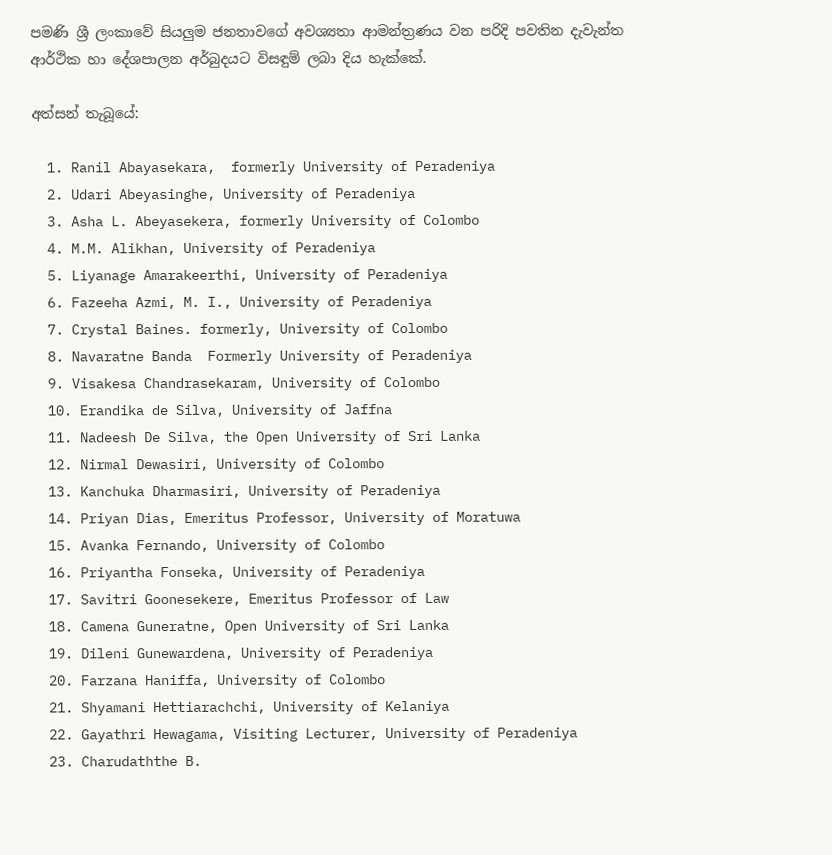පමණි ශ්‍රී ලංකාවේ සියලු‍ම ජනතාවගේ අවශ්‍යතා ආමන්ත්‍රණය වන පරිදි පවතින දැවැන්ත ආර්ථික හා දේශපාලන අර්බුදයට විසඳුම් ලබා දිය හැක්කේ.

අත්සන් තැබූයේ:

  1. Ranil Abayasekara,  formerly University of Peradeniya
  2. Udari Abeyasinghe, University of Peradeniya
  3. Asha L. Abeyasekera, formerly University of Colombo
  4. M.M. Alikhan, University of Peradeniya
  5. Liyanage Amarakeerthi, University of Peradeniya
  6. Fazeeha Azmi, M. I., University of Peradeniya
  7. Crystal Baines. formerly, University of Colombo
  8. Navaratne Banda  Formerly University of Peradeniya
  9. Visakesa Chandrasekaram, University of Colombo
  10. Erandika de Silva, University of Jaffna
  11. Nadeesh De Silva, the Open University of Sri Lanka
  12. Nirmal Dewasiri, University of Colombo
  13. Kanchuka Dharmasiri, University of Peradeniya
  14. Priyan Dias, Emeritus Professor, University of Moratuwa
  15. Avanka Fernando, University of Colombo
  16. Priyantha Fonseka, University of Peradeniya
  17. Savitri Goonesekere, Emeritus Professor of Law
  18. Camena Guneratne, Open University of Sri Lanka
  19. Dileni Gunewardena, University of Peradeniya
  20. Farzana Haniffa, University of Colombo
  21. Shyamani Hettiarachchi, University of Kelaniya
  22. Gayathri Hewagama, Visiting Lecturer, University of Peradeniya
  23. Charudaththe B.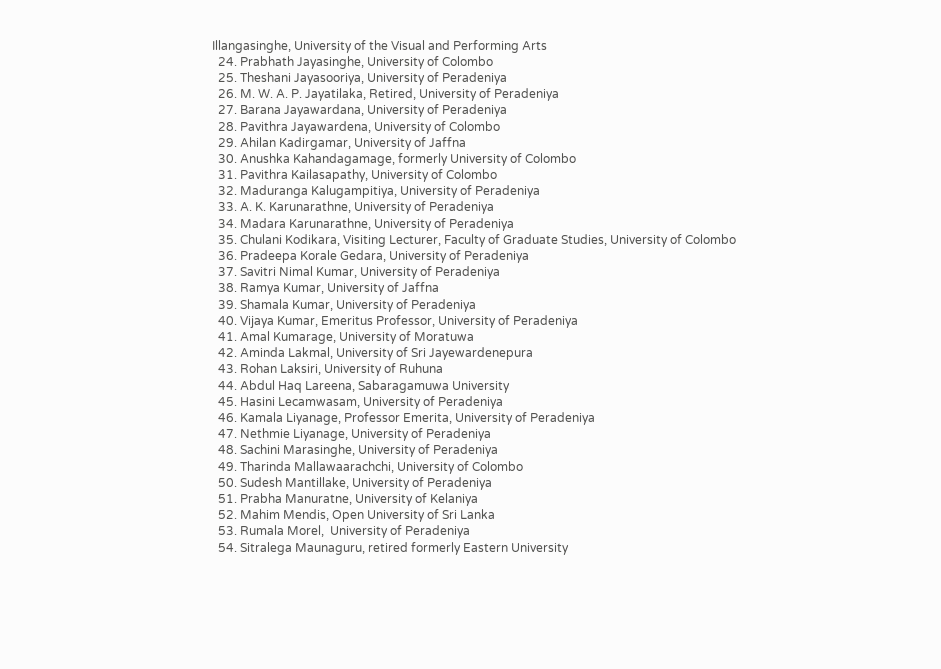Illangasinghe, University of the Visual and Performing Arts
  24. Prabhath Jayasinghe, University of Colombo
  25. Theshani Jayasooriya, University of Peradeniya
  26. M. W. A. P. Jayatilaka, Retired, University of Peradeniya
  27. Barana Jayawardana, University of Peradeniya
  28. Pavithra Jayawardena, University of Colombo
  29. Ahilan Kadirgamar, University of Jaffna
  30. Anushka Kahandagamage, formerly University of Colombo
  31. Pavithra Kailasapathy, University of Colombo
  32. Maduranga Kalugampitiya, University of Peradeniya
  33. A. K. Karunarathne, University of Peradeniya
  34. Madara Karunarathne, University of Peradeniya
  35. Chulani Kodikara, Visiting Lecturer, Faculty of Graduate Studies, University of Colombo
  36. Pradeepa Korale Gedara, University of Peradeniya
  37. Savitri Nimal Kumar, University of Peradeniya
  38. Ramya Kumar, University of Jaffna
  39. Shamala Kumar, University of Peradeniya
  40. Vijaya Kumar, Emeritus Professor, University of Peradeniya
  41. Amal Kumarage, University of Moratuwa
  42. Aminda Lakmal, University of Sri Jayewardenepura
  43. Rohan Laksiri, University of Ruhuna
  44. Abdul Haq Lareena, Sabaragamuwa University
  45. Hasini Lecamwasam, University of Peradeniya
  46. Kamala Liyanage, Professor Emerita, University of Peradeniya
  47. Nethmie Liyanage, University of Peradeniya
  48. Sachini Marasinghe, University of Peradeniya
  49. Tharinda Mallawaarachchi, University of Colombo
  50. Sudesh Mantillake, University of Peradeniya
  51. Prabha Manuratne, University of Kelaniya
  52. Mahim Mendis, Open University of Sri Lanka
  53. Rumala Morel,  University of Peradeniya
  54. Sitralega Maunaguru, retired formerly Eastern University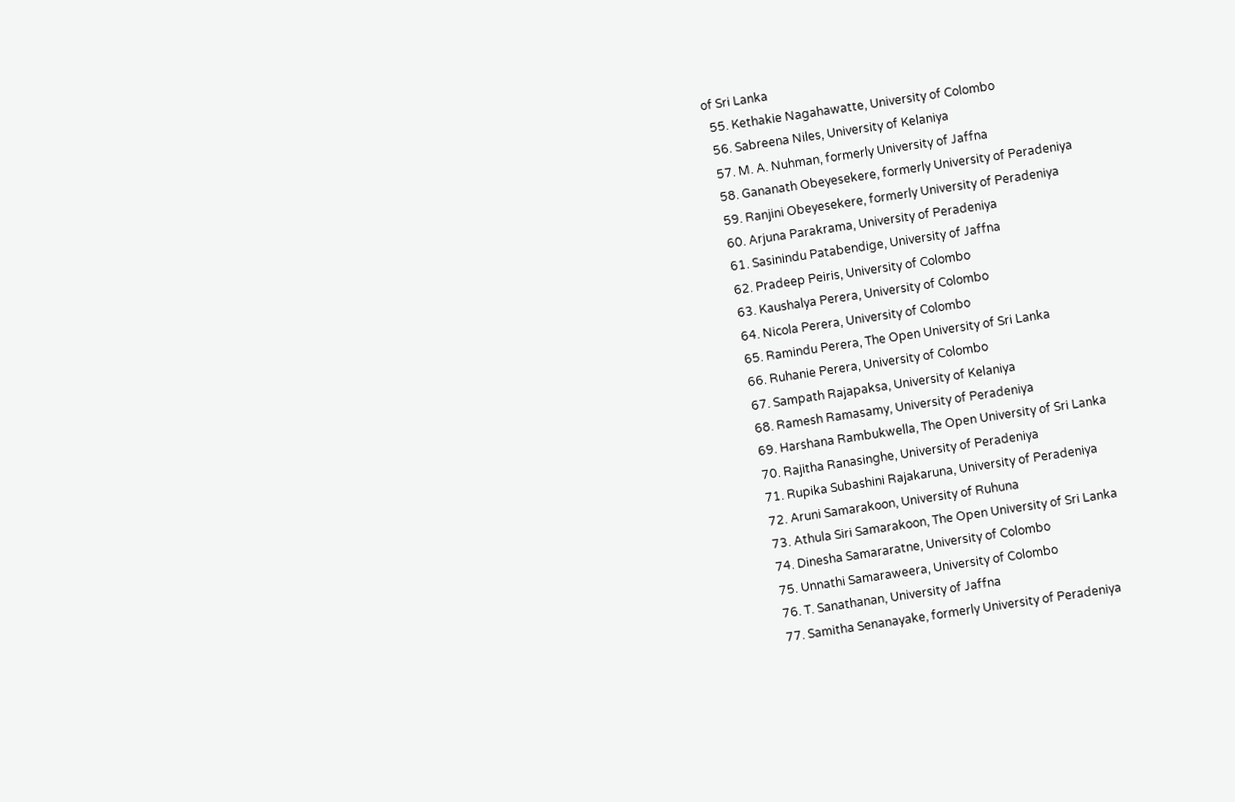of Sri Lanka
  55. Kethakie Nagahawatte, University of Colombo
  56. Sabreena Niles, University of Kelaniya
  57. M. A. Nuhman, formerly University of Jaffna
  58. Gananath Obeyesekere, formerly University of Peradeniya
  59. Ranjini Obeyesekere, formerly University of Peradeniya
  60. Arjuna Parakrama, University of Peradeniya
  61. Sasinindu Patabendige, University of Jaffna
  62. Pradeep Peiris, University of Colombo
  63. Kaushalya Perera, University of Colombo
  64. Nicola Perera, University of Colombo
  65. Ramindu Perera, The Open University of Sri Lanka
  66. Ruhanie Perera, University of Colombo
  67. Sampath Rajapaksa, University of Kelaniya
  68. Ramesh Ramasamy, University of Peradeniya
  69. Harshana Rambukwella, The Open University of Sri Lanka
  70. Rajitha Ranasinghe, University of Peradeniya
  71. Rupika Subashini Rajakaruna, University of Peradeniya
  72. Aruni Samarakoon, University of Ruhuna
  73. Athula Siri Samarakoon, The Open University of Sri Lanka
  74. Dinesha Samararatne, University of Colombo
  75. Unnathi Samaraweera, University of Colombo
  76. T. Sanathanan, University of Jaffna
  77. Samitha Senanayake, formerly University of Peradeniya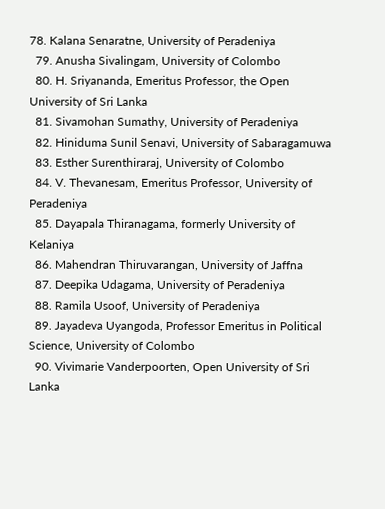78. Kalana Senaratne, University of Peradeniya
  79. Anusha Sivalingam, University of Colombo
  80. H. Sriyananda, Emeritus Professor, the Open University of Sri Lanka
  81. Sivamohan Sumathy, University of Peradeniya
  82. Hiniduma Sunil Senavi, University of Sabaragamuwa
  83. Esther Surenthiraraj, University of Colombo
  84. V. Thevanesam, Emeritus Professor, University of Peradeniya
  85. Dayapala Thiranagama, formerly University of Kelaniya
  86. Mahendran Thiruvarangan, University of Jaffna
  87. Deepika Udagama, University of Peradeniya
  88. Ramila Usoof, University of Peradeniya
  89. Jayadeva Uyangoda, Professor Emeritus in Political Science, University of Colombo
  90. Vivimarie Vanderpoorten, Open University of Sri Lanka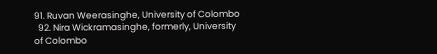91. Ruvan Weerasinghe, University of Colombo
  92. Nira Wickramasinghe, formerly, University of Colombo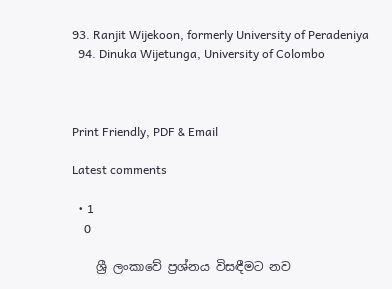93. Ranjit Wijekoon, formerly University of Peradeniya
  94. Dinuka Wijetunga, University of Colombo



Print Friendly, PDF & Email

Latest comments

  • 1
    0

    ශ්‍රී ලංකාවේ ප්‍රශ්නය විසඳීමට නව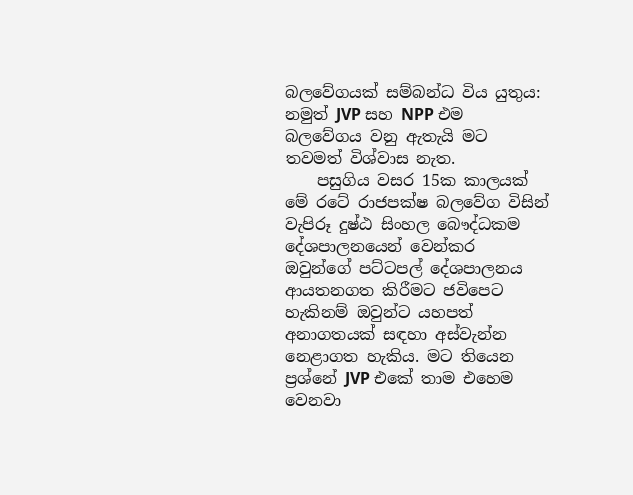බලවේගයක් සම්බන්ධ විය යුතුය: නමුත් JVP සහ NPP එම බලවේගය වනු ඇතැයි මට තවමත් විශ්වාස නැත.
    පසුගිය වසර 15ක කාලයක් මේ රටේ රාජපක්ෂ බලවේග විසින් වැපිරූ දුෂ්ඨ සිංහල බෞද්ධකම දේශපාලනයෙන් වෙන්කර ඔවුන්ගේ පට්ටපල් දේශපාලනය ආයතනගත කිරීමට ජවිපෙට හැකිනම් ඔවුන්ට යහපත් අනාගතයක් සඳහා අස්වැන්න නෙළාගත හැකිය. මට තියෙන ප්‍රශ්නේ JVP එකේ තාම එහෙම වෙනවා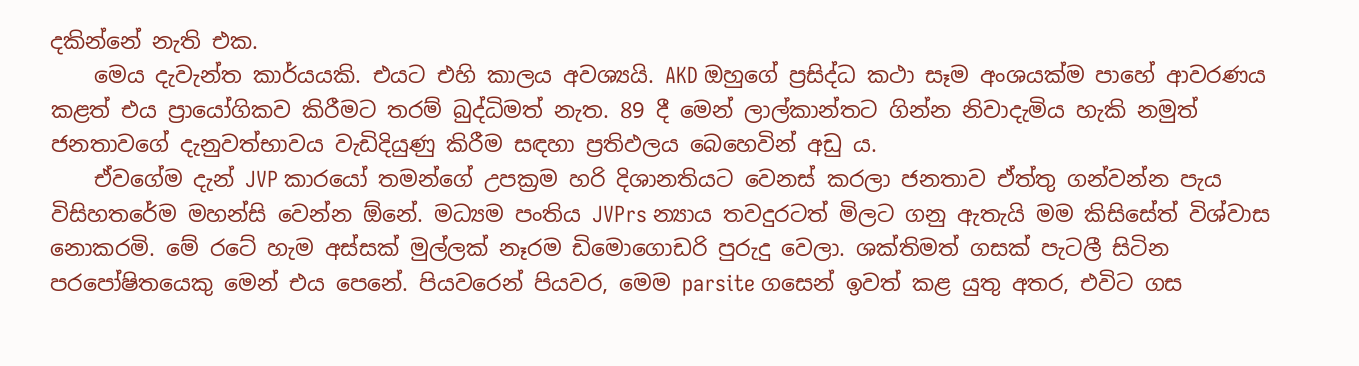දකින්නේ නැති එක.
    මෙය දැවැන්ත කාර්යයකි. එයට එහි කාලය අවශ්‍යයි. AKD ඔහුගේ ප්‍රසිද්ධ කථා සෑම අංශයක්ම පාහේ ආවරණය කළත් එය ප්‍රායෝගිකව කිරීමට තරම් බුද්ධිමත් නැත. 89 දී මෙන් ලාල්කාන්තට ගින්න නිවාදැමිය හැකි නමුත් ජනතාවගේ දැනුවත්භාවය වැඩිදියුණු කිරීම සඳහා ප්‍රතිඵලය බෙහෙවින් අඩු ය.
    ඒවගේම දැන් JVP කාරයෝ තමන්ගේ උපක්‍රම හරි දිශානතියට වෙනස් කරලා ජනතාව ඒත්තු ගන්වන්න පැය විසිහතරේම මහන්සි වෙන්න ඕනේ. මධ්‍යම පංතිය JVPrs න්‍යාය තවදුරටත් මිලට ගනු ඇතැයි මම කිසිසේත් විශ්වාස නොකරමි. මේ රටේ හැම අස්සක් මුල්ලක් නෑරම ඩිමොගොඩරි පුරුදු වෙලා. ශක්තිමත් ගසක් පැටලී සිටින පරපෝෂිතයෙකු මෙන් එය පෙනේ. පියවරෙන් පියවර, මෙම parsite ගසෙන් ඉවත් කළ යුතු අතර, එවිට ගස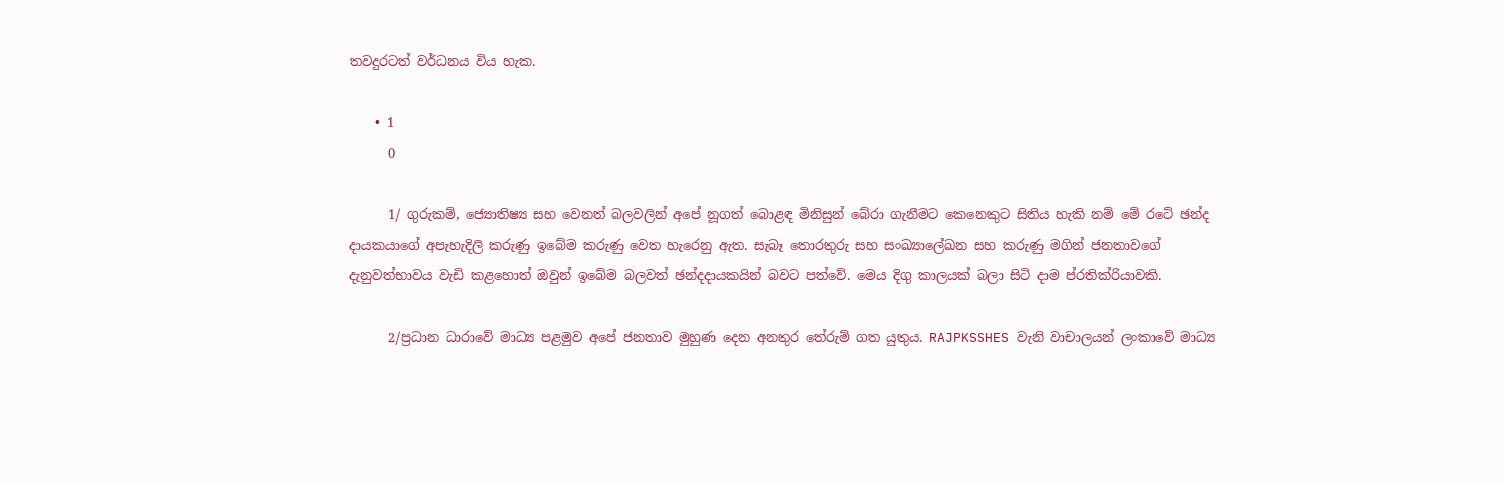තවදුරටත් වර්ධනය විය හැක.

    • 1
      0

      1/ ගුරුකම්, ජ්‍යොතිෂ්‍ය සහ වෙනත් බලවලින් අපේ නූගත් බොළඳ මිනිසුන් බේරා ගැනීමට කෙනෙකුට සිතිය හැකි නම් මේ රටේ ඡන්ද දායකයාගේ අපැහැදිලි කරුණු ඉබේම කරුණු වෙත හැරෙනු ඇත. සැබෑ තොරතුරු සහ සංඛ්‍යාලේඛන සහ කරුණු මගින් ජනතාවගේ දැනුවත්භාවය වැඩි කළහොත් ඔවුන් ඉබේම බලවත් ඡන්දදායකයින් බවට පත්වේ. මෙය දිගු කාලයක් බලා සිටි දාම ප්රතික්රියාවකි.

      2/ප්‍රධාන ධාරාවේ මාධ්‍ය පළමුව අපේ ජනතාව මුහුණ දෙන අනතුර තේරුම් ගත යුතුය. RAJPKSSHES වැනි වාචාලයන් ලංකාවේ මාධ්‍ය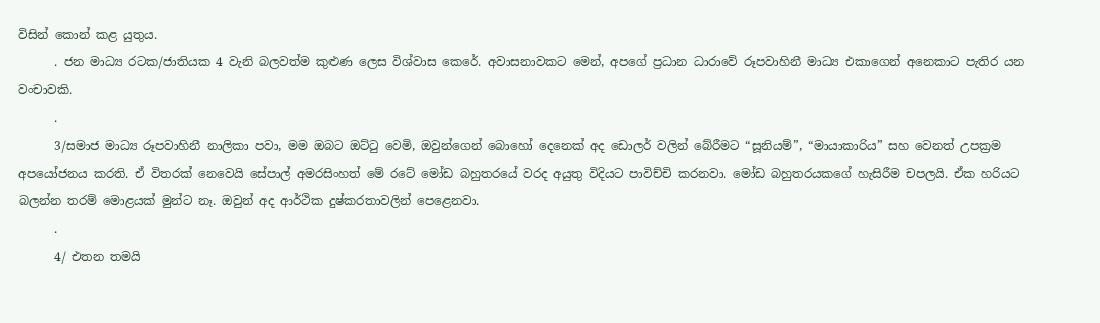විසින් කොන් කළ යුතුය.
      . ජන මාධ්‍ය රටක/ජාතියක 4 වැනි බලවත්ම කුළුණ ලෙස විශ්වාස කෙරේ. අවාසනාවකට මෙන්, අපගේ ප්‍රධාන ධාරාවේ රූපවාහිනී මාධ්‍ය එකාගෙන් අනෙකාට පැතිර යන වංචාවකි.
      .
      3/සමාජ මාධ්‍ය රූපවාහිනී නාලිකා පවා, මම ඔබට ඔට්ටු වෙමි, ඔවුන්ගෙන් බොහෝ දෙනෙක් අද ඩොලර් වලින් බේරීමට “සූනියම්”, “මායාකාරිය” සහ වෙනත් උපක්‍රම අපයෝජනය කරති. ඒ විතරක් නෙවෙයි සේපාල් අමරසිංහත් මේ රටේ මෝඩ බහුතරයේ වරද අයුතු විදියට පාවිච්චි කරනවා. මෝඩ බහුතරයකගේ හැසිරීම චපලයි. ඒක හරියට බලන්න තරම් මොළයක් මුන්ට නෑ. ඔවුන් අද ආර්ථික දුෂ්කරතාවලින් පෙළෙනවා.
      .
      4/ එතන තමයි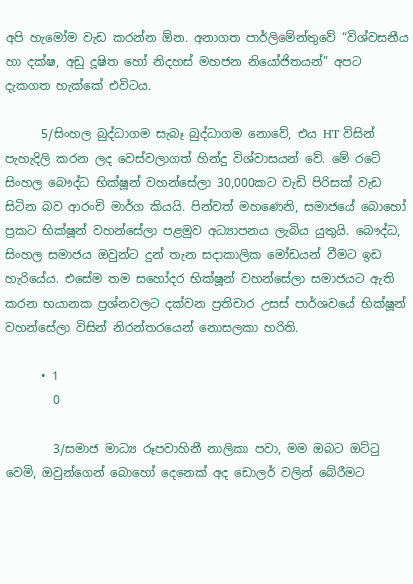අපි හැමෝම වැඩ කරන්න ඕන. අනාගත පාර්ලිමේන්තුවේ “විශ්වසනීය හා දක්ෂ, අඩු දූෂිත හෝ නිදහස් මහජන නියෝජිතයන්” අපට දැකගත හැක්කේ එවිටය.

      5/සිංහල බුද්ධාගම සැබෑ බුද්ධාගම නොවේ, එය HT විසින් පැහැදිලි කරන ලද වෙස්වලාගත් හින්දු විශ්වාසයන් වේ. මේ රටේ සිංහල බෞද්ධ භික්ෂූන් වහන්සේලා 30,000කට වැඩි පිරිසක් වැඩ සිටින බව ආරංචි මාර්ග කියයි. පින්වත් මහණෙනි, සමාජයේ බොහෝ ප්‍රකට භික්ෂූන් වහන්සේලා පළමුව අධ්‍යාපනය ලැබිය යුතුයි. බෞද්ධ, සිංහල සමාජය ඔවුන්ට දුන් තැන සදාකාලික මෝඩයන් වීමට ඉඩ හැරියේය. එසේම තම සහෝදර භික්ෂූන් වහන්සේලා සමාජයට ඇති කරන භයානක ප්‍රශ්නවලට දක්වන ප්‍රතිචාර උසස් පාර්ශවයේ භික්ෂූන් වහන්සේලා විසින් නිරන්තරයෙන් නොසලකා හරිති.

      • 1
        0

        3/සමාජ මාධ්‍ය රූපවාහිනී නාලිකා පවා, මම ඔබට ඔට්ටු වෙමි, ඔවුන්ගෙන් බොහෝ දෙනෙක් අද ඩොලර් වලින් බේරීමට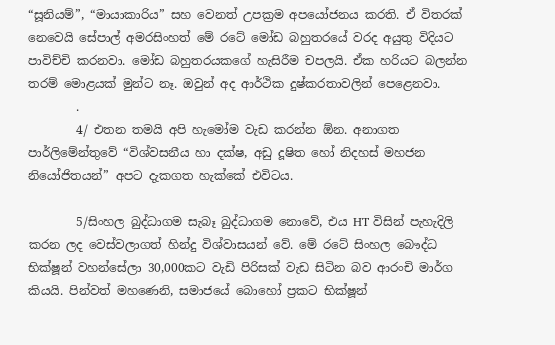“සූනියම්”, “මායාකාරිය” සහ වෙනත් උපක්‍රම අපයෝජනය කරති. ඒ විතරක් නෙවෙයි සේපාල් අමරසිංහත් මේ රටේ මෝඩ බහුතරයේ වරද අයුතු විදියට පාවිච්චි කරනවා. මෝඩ බහුතරයකගේ හැසිරීම චපලයි. ඒක හරියට බලන්න තරම් මොළයක් මුන්ට නෑ. ඔවුන් අද ආර්ථික දුෂ්කරතාවලින් පෙළෙනවා.
        .
        4/ එතන තමයි අපි හැමෝම වැඩ කරන්න ඕන. අනාගත පාර්ලිමේන්තුවේ “විශ්වසනීය හා දක්ෂ, අඩු දූෂිත හෝ නිදහස් මහජන නියෝජිතයන්” අපට දැකගත හැක්කේ එවිටය.

        5/සිංහල බුද්ධාගම සැබෑ බුද්ධාගම නොවේ, එය HT විසින් පැහැදිලි කරන ලද වෙස්වලාගත් හින්දු විශ්වාසයන් වේ. මේ රටේ සිංහල බෞද්ධ භික්ෂූන් වහන්සේලා 30,000කට වැඩි පිරිසක් වැඩ සිටින බව ආරංචි මාර්ග කියයි. පින්වත් මහණෙනි, සමාජයේ බොහෝ ප්‍රකට භික්ෂූන්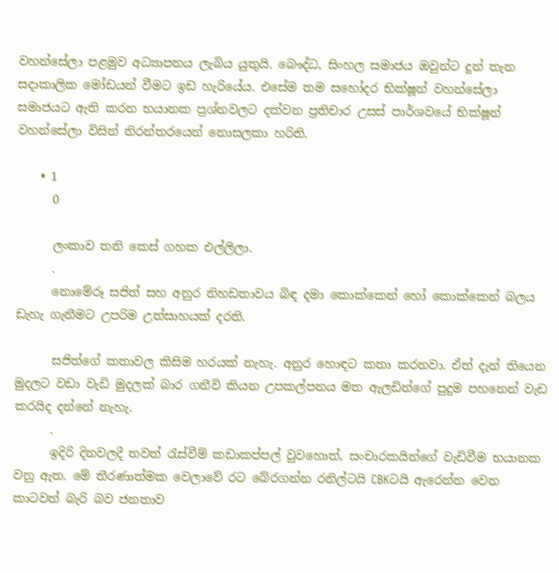වහන්සේලා පළමුව අධ්‍යාපනය ලැබිය යුතුයි. බෞද්ධ, සිංහල සමාජය ඔවුන්ට දුන් තැන සදාකාලික මෝඩයන් වීමට ඉඩ හැරියේය. එසේම තම සහෝදර භික්ෂූන් වහන්සේලා සමාජයට ඇති කරන භයානක ප්‍රශ්නවලට දක්වන ප්‍රතිචාර උසස් පාර්ශවයේ භික්ෂූන් වහන්සේලා විසින් නිරන්තරයෙන් නොසලකා හරිති.

    • 1
      0

      ලංකාව තනි කෙස් ගහක එල්ලිලා.
      .
      නොමේරූ සජිත් සහ අනුර නිහඩතාවය බිඳ දමා කොක්කෙන් හෝ කොක්කෙන් බලය ඩැහැ ගැනීමට උපරිම උත්සාහයක් දරති.

      සජිත්ගේ කතාවල කිසිම හරයක් නැහැ. අනුර හොඳට කතා කරනවා. ඒත් දැන් තියෙන මුදලට වඩා වැඩි මුදලක් බාර ගනීවි කියන උපකල්පනය මත ඇලඩින්ගේ පුදුම පහනෙන් වැඩ කරයිද දන්නේ නැහැ.
      .
      ඉදිරි දිනවලදී තවත් රැස්වීම් කඩාකප්පල් වුවහොත්, සංචාරකයින්ගේ වැඩිවීම භයානක වනු ඇත. මේ තීරණාත්මක වෙලාවේ රට බේරගන්න රනිල්ටයි CBKටයි ඇරෙන්න වෙන කාටවත් බැරි බව ජනතාව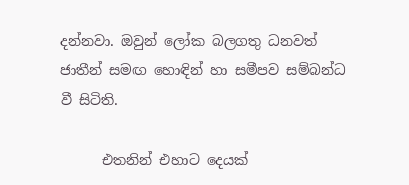දන්නවා. ඔවුන් ලෝක බලගතු ධනවත් ජාතීන් සමඟ හොඳින් හා සමීපව සම්බන්ධ වී සිටිති.

      එතනින් එහාට දෙයක්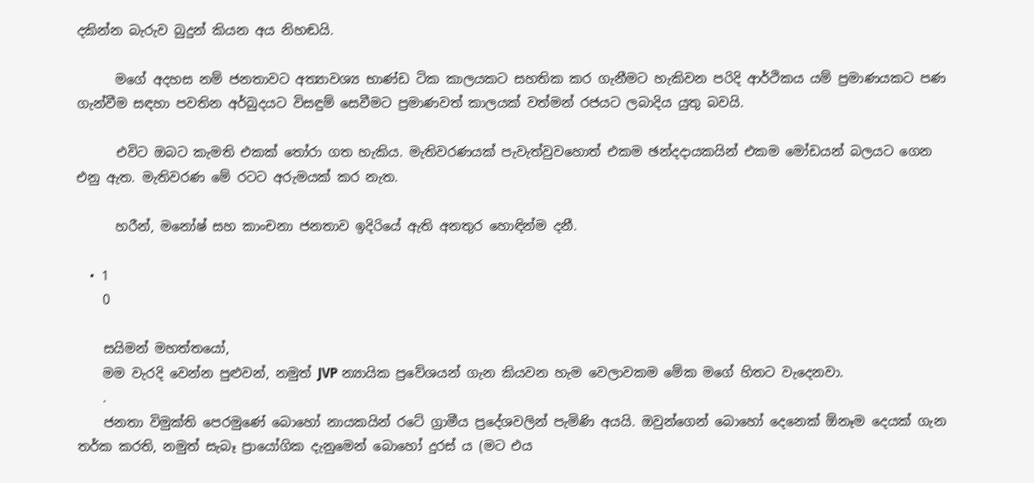දකින්න බැරුව බුදුන් කියන අය නිහඬයි.

      මගේ අදහස නම් ජනතාවට අත්‍යාවශ්‍ය භාණ්ඩ ටික කාලයකට සහතික කර ගැනීමට හැකිවන පරිදි ආර්ථිකය යම් ප්‍රමාණයකට පණ ගැන්වීම සඳහා පවතින අර්බුදයට විසඳුම් සෙවීමට ප්‍රමාණවත් කාලයක් වත්මන් රජයට ලබාදිය යුතු බවයි.

      එවිට ඔබට කැමති එකක් තෝරා ගත හැකිය. මැතිවරණයක් පැවැත්වුවහොත් එකම ඡන්දදායකයින් එකම මෝඩයන් බලයට ගෙන එනු ඇත. මැතිවරණ මේ රටට අරුමයක් කර නැත.

      හරීන්, මනෝෂ් සහ කාංචනා ජනතාව ඉදිරියේ ඇති අනතුර හොඳින්ම දනී.

  • 1
    0

    සයිමන් මහත්තයෝ,
    මම වැරදි වෙන්න පුළුවන්, නමුත් JVP න්‍යායික ප්‍රවේශයන් ගැන කියවන හැම වෙලාවකම මේක මගේ හිතට වැදෙනවා.
    .
    ජනතා විමුක්ති පෙරමුණේ බොහෝ නායකයින් රටේ ග්‍රාමීය ප්‍රදේශවලින් පැමිණි අයයි. ඔවුන්ගෙන් බොහෝ දෙනෙක් ඕනෑම දෙයක් ගැන තර්ක කරති, නමුත් සැබෑ ප්‍රායෝගික දැනුමෙන් බොහෝ දුරස් ය (මට එය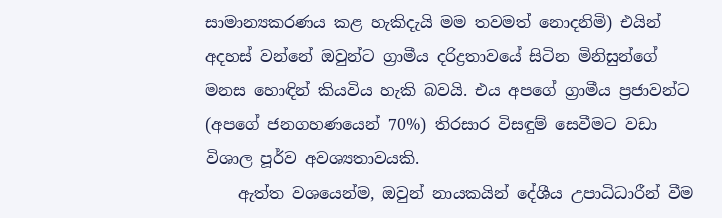සාමාන්‍යකරණය කළ හැකිදැයි මම තවමත් නොදනිමි) එයින් අදහස් වන්නේ ඔවුන්ට ග්‍රාමීය දරිද්‍රතාවයේ සිටින මිනිසුන්ගේ මනස හොඳින් කියවිය හැකි බවයි. එය අපගේ ග්‍රාමීය ප්‍රජාවන්ට (අපගේ ජනගහණයෙන් 70%) තිරසාර විසඳුම් සෙවීමට වඩා විශාල පූර්ව අවශ්‍යතාවයකි.
    ඇත්ත වශයෙන්ම, ඔවුන් නායකයින් දේශීය උපාධිධාරීන් වීම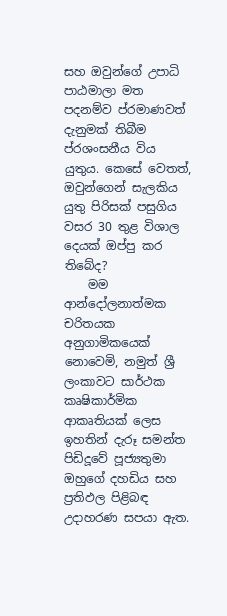සහ ඔවුන්ගේ උපාධි පාඨමාලා මත පදනම්ව ප්රමාණවත් දැනුමක් තිබීම ප්රශංසනීය විය යුතුය. කෙසේ වෙතත්, ඔවුන්ගෙන් සැලකිය යුතු පිරිසක් පසුගිය වසර 30 තුළ විශාල දෙයක් ඔප්පු කර තිබේද?
    මම ආන්දෝලනාත්මක චරිතයක අනුගාමිකයෙක් නොවෙමි, නමුත් ශ්‍රී ලංකාවට සාර්ථක කෘෂිකාර්මික ආකෘතියක් ලෙස ඉහතින් දැරූ සමන්ත පිඩිදූවේ පූජ්‍යතුමා ඔහුගේ දහඩිය සහ ප්‍රතිඵල පිළිබඳ උදාහරණ සපයා ඇත.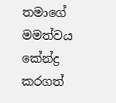තමාගේ මමත්වය කේන්ද්‍ර කරගත්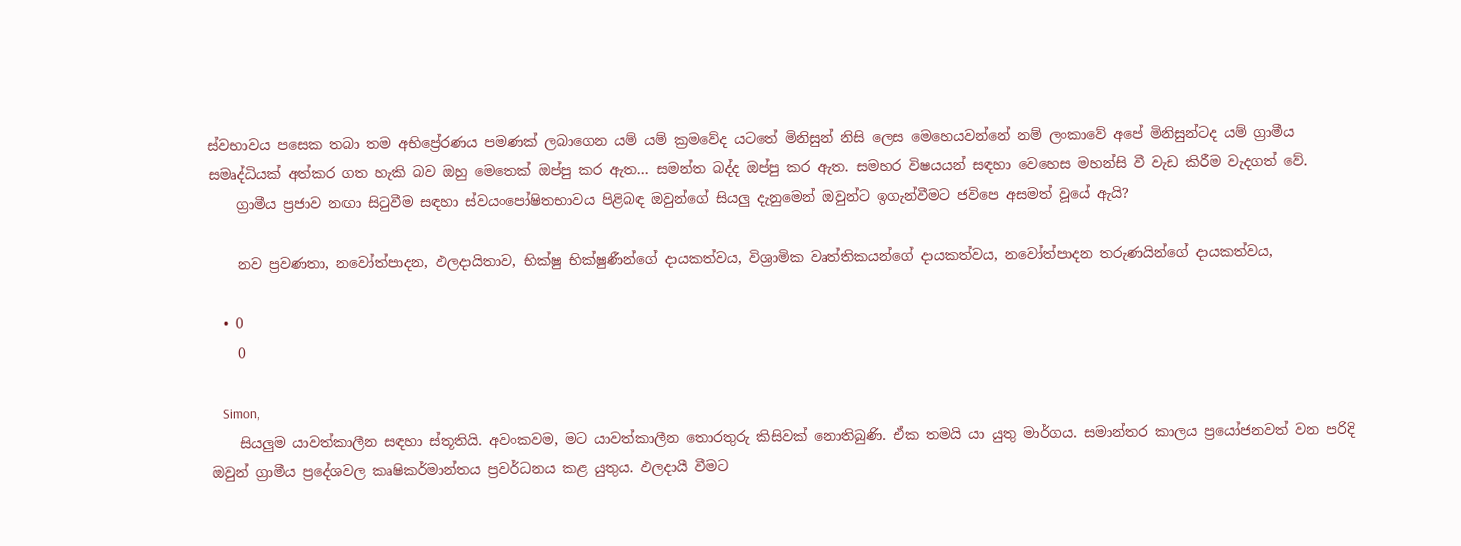ස්වභාවය පසෙක තබා තම අභිප්‍රේරණය පමණක් ලබාගෙන යම් යම් ක්‍රමවේද යටතේ මිනිසුන් නිසි ලෙස මෙහෙයවන්නේ නම් ලංකාවේ අපේ මිනිසුන්ටද යම් ග්‍රාමීය සමෘද්ධියක් අත්කර ගත හැකි බව ඔහු මෙතෙක් ඔප්පු කර ඇත… සමන්ත බද්ද ඔප්පු කර ඇත. සමහර විෂයයන් සඳහා වෙහෙස මහන්සි වී වැඩ කිරීම වැදගත් වේ.
    ග්‍රාමීය ප්‍රජාව නඟා සිටුවීම සඳහා ස්වයංපෝෂිතභාවය පිළිබඳ ඔවුන්ගේ සියලු දැනුමෙන් ඔවුන්ට ඉගැන්වීමට ජවිපෙ අසමත් වූයේ ඇයි?

    නව ප්‍රවණතා, නවෝත්පාදන, ඵලදායිතාව, භික්ෂු භික්ෂුණීන්ගේ දායකත්වය, විශ්‍රාමික වෘත්තිකයන්ගේ දායකත්වය, නවෝත්පාදන තරුණයින්ගේ දායකත්වය,

  • 0
    0

    Simon,
    සියලුම යාවත්කාලීන සඳහා ස්තූතියි. අවංකවම, මට යාවත්කාලීන තොරතුරු කිසිවක් නොතිබුණි. ඒක තමයි යා යුතු මාර්ගය. සමාන්තර කාලය ප්‍රයෝජනවත් වන පරිදි ඔවුන් ග්‍රාමීය ප්‍රදේශවල කෘෂිකර්මාන්තය ප්‍රවර්ධනය කළ යුතුය. ඵලදායී වීමට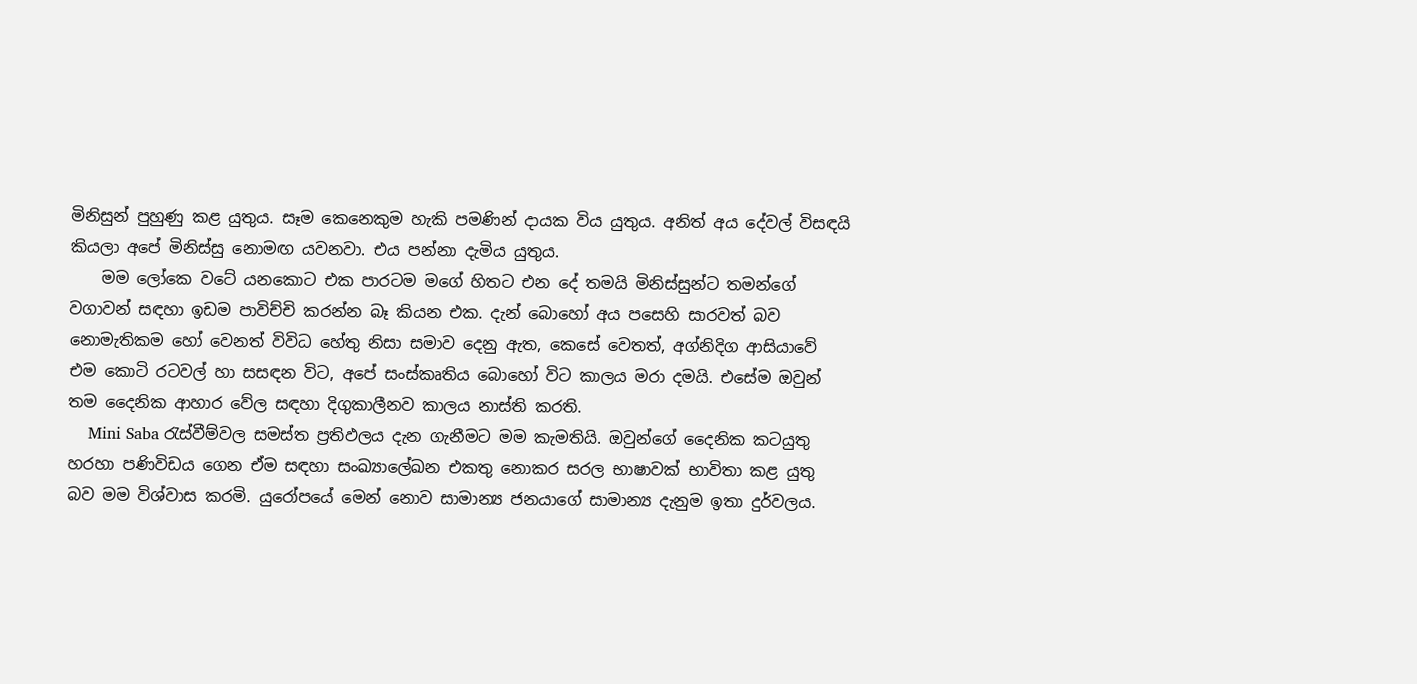මිනිසුන් පුහුණු කළ යුතුය. සෑම කෙනෙකුම හැකි පමණින් දායක විය යුතුය. අනිත් අය දේවල් විසඳයි කියලා අපේ මිනිස්සු නොමඟ යවනවා. එය පන්නා දැමිය යුතුය.
    මම ලෝකෙ වටේ යනකොට එක පාරටම මගේ හිතට එන දේ තමයි මිනිස්සුන්ට තමන්ගේ වගාවන් සඳහා ඉඩම පාවිච්චි කරන්න බෑ කියන එක. දැන් බොහෝ අය පසෙහි සාරවත් බව නොමැතිකම හෝ වෙනත් විවිධ හේතු නිසා සමාව දෙනු ඇත, කෙසේ වෙතත්, අග්නිදිග ආසියාවේ එම කොටි රටවල් හා සසඳන විට, අපේ සංස්කෘතිය බොහෝ විට කාලය මරා දමයි. එසේම ඔවුන් තම දෛනික ආහාර වේල සඳහා දිගුකාලීනව කාලය නාස්ති කරති.
    Mini Saba රැස්වීම්වල සමස්ත ප්‍රතිඵලය දැන ගැනීමට මම කැමතියි. ඔවුන්ගේ දෛනික කටයුතු හරහා පණිවිඩය ගෙන ඒම සඳහා සංඛ්‍යාලේඛන එකතු නොකර සරල භාෂාවක් භාවිතා කළ යුතු බව මම විශ්වාස කරමි. යුරෝපයේ මෙන් නොව සාමාන්‍ය ජනයාගේ සාමාන්‍ය දැනුම ඉතා දුර්වලය.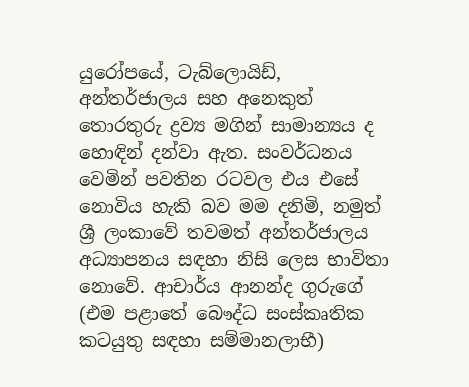යුරෝපයේ, ටැබ්ලොයිඩ්, අන්තර්ජාලය සහ අනෙකුත් තොරතුරු ද්‍රව්‍ය මගින් සාමාන්‍යය ද හොඳින් දන්වා ඇත. සංවර්ධනය වෙමින් පවතින රටවල එය එසේ නොවිය හැකි බව මම දනිමි, නමුත් ශ්‍රී ලංකාවේ තවමත් අන්තර්ජාලය අධ්‍යාපනය සඳහා නිසි ලෙස භාවිතා නොවේ. ආචාර්ය ආනන්ද ගුරුගේ (එම පළාතේ බෞද්ධ සංස්කෘතික කටයුතු සඳහා සම්මානලාභී)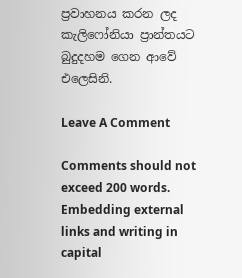ප්‍රවාහනය කරන ලද කැලිෆෝනියා ප්‍රාන්තයට බුදුදහම ගෙන ආවේ එලෙසිනි.

Leave A Comment

Comments should not exceed 200 words. Embedding external links and writing in capital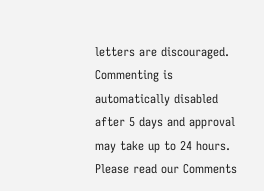letters are discouraged. Commenting is automatically disabled after 5 days and approval may take up to 24 hours. Please read our Comments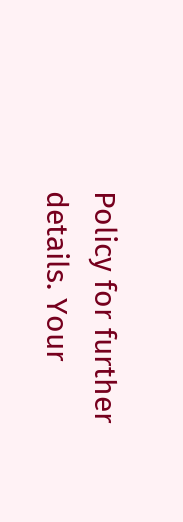Policy for further details. Your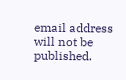email address will not be published.